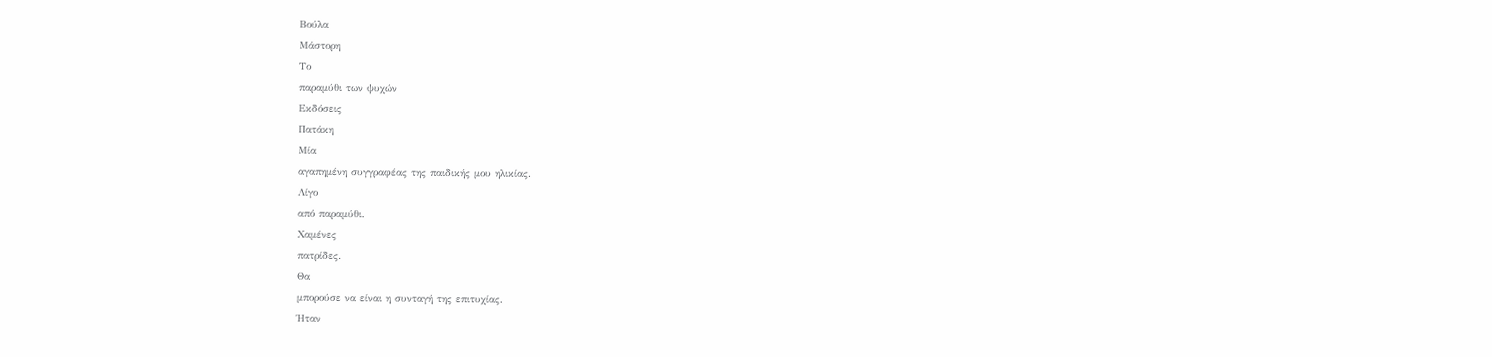Βούλα
Μάστορη
Το
παραμύθι των ψυχών
Εκδόσεις
Πατάκη
Μία
αγαπημένη συγγραφέας της παιδικής μου ηλικίας.
Λίγο
από παραμύθι.
Χαμένες
πατρίδες.
Θα
μπορούσε να είναι η συνταγή της επιτυχίας.
Ήταν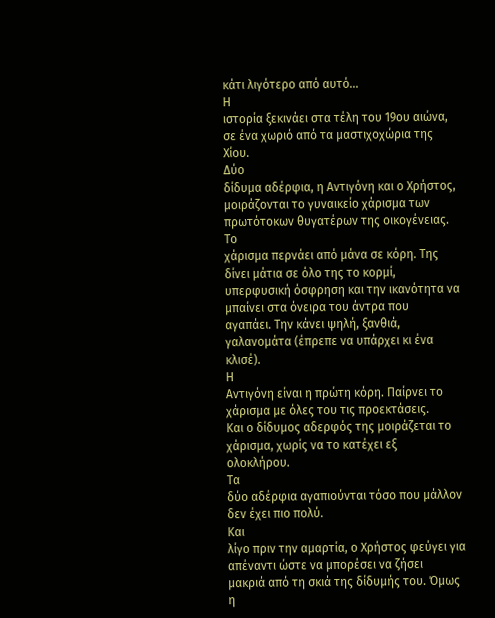κάτι λιγότερο από αυτό...
Η
ιστορία ξεκινάει στα τέλη του 19ου αιώνα, σε ένα χωριό από τα μαστιχοχώρια της
Χίου.
Δύο
δίδυμα αδέρφια, η Αντιγόνη και ο Χρήστος, μοιράζονται το γυναικείο χάρισμα των
πρωτότοκων θυγατέρων της οικογένειας.
Το
χάρισμα περνάει από μάνα σε κόρη. Της δίνει μάτια σε όλο της το κορμί,
υπερφυσική όσφρηση και την ικανότητα να μπαίνει στα όνειρα του άντρα που
αγαπάει. Την κάνει ψηλή, ξανθιά, γαλανομάτα (έπρεπε να υπάρχει κι ένα κλισέ).
Η
Αντιγόνη είναι η πρώτη κόρη. Παίρνει το χάρισμα με όλες του τις προεκτάσεις.
Και ο δίδυμος αδερφός της μοιράζεται το χάρισμα, χωρίς να το κατέχει εξ
ολοκλήρου.
Τα
δύο αδέρφια αγαπιούνται τόσο που μάλλον δεν έχει πιο πολύ.
Και
λίγο πριν την αμαρτία, ο Χρήστος φεύγει για απέναντι ώστε να μπορέσει να ζήσει
μακριά από τη σκιά της δίδυμής του. Όμως η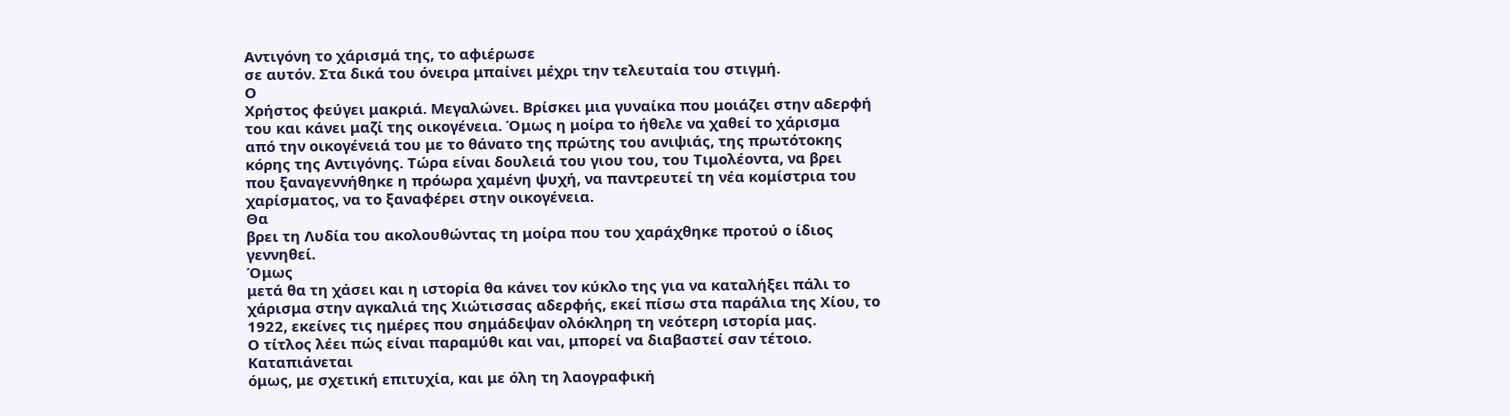Αντιγόνη το χάρισμά της, το αφιέρωσε
σε αυτόν. Στα δικά του όνειρα μπαίνει μέχρι την τελευταία του στιγμή.
Ο
Χρήστος φεύγει μακριά. Μεγαλώνει. Βρίσκει μια γυναίκα που μοιάζει στην αδερφή
του και κάνει μαζί της οικογένεια. Όμως η μοίρα το ήθελε να χαθεί το χάρισμα
από την οικογένειά του με το θάνατο της πρώτης του ανιψιάς, της πρωτότοκης
κόρης της Αντιγόνης. Τώρα είναι δουλειά του γιου του, του Τιμολέοντα, να βρει
που ξαναγεννήθηκε η πρόωρα χαμένη ψυχή, να παντρευτεί τη νέα κομίστρια του
χαρίσματος, να το ξαναφέρει στην οικογένεια.
Θα
βρει τη Λυδία του ακολουθώντας τη μοίρα που του χαράχθηκε προτού ο ίδιος
γεννηθεί.
Όμως
μετά θα τη χάσει και η ιστορία θα κάνει τον κύκλο της για να καταλήξει πάλι το
χάρισμα στην αγκαλιά της Χιώτισσας αδερφής, εκεί πίσω στα παράλια της Χίου, το
1922, εκείνες τις ημέρες που σημάδεψαν ολόκληρη τη νεότερη ιστορία μας.
Ο τίτλος λέει πώς είναι παραμύθι και ναι, μπορεί να διαβαστεί σαν τέτοιο.
Καταπιάνεται
όμως, με σχετική επιτυχία, και με όλη τη λαογραφική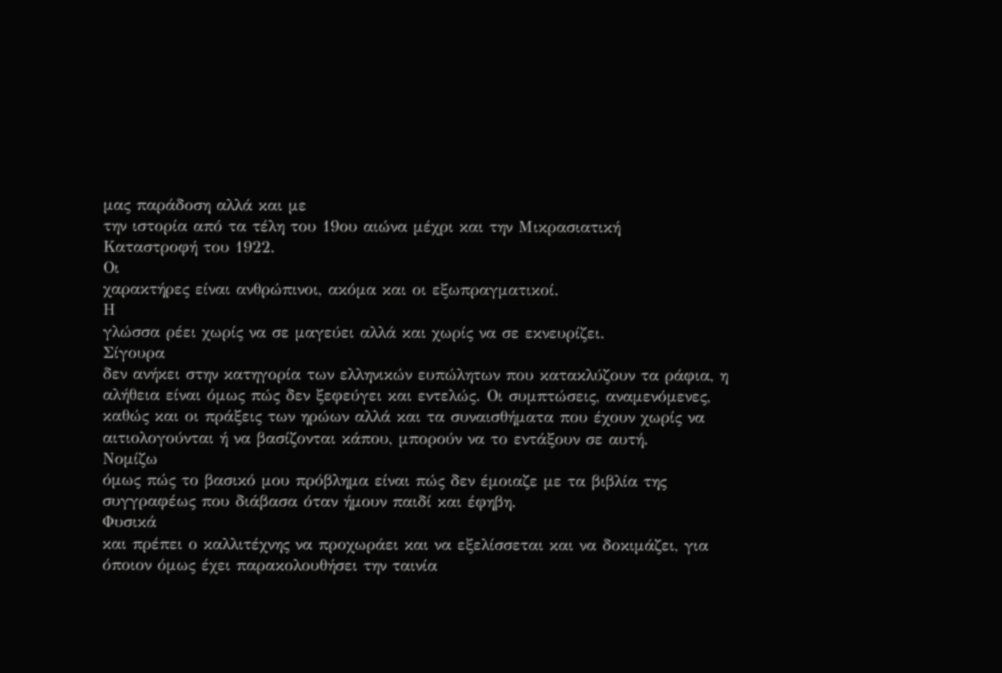μας παράδοση αλλά και με
την ιστορία από τα τέλη του 19ου αιώνα μέχρι και την Μικρασιατική
Καταστροφή του 1922.
Οι
χαρακτήρες είναι ανθρώπινοι, ακόμα και οι εξωπραγματικοί.
Η
γλώσσα ρέει χωρίς να σε μαγεύει αλλά και χωρίς να σε εκνευρίζει.
Σίγουρα
δεν ανήκει στην κατηγορία των ελληνικών ευπώλητων που κατακλύζουν τα ράφια, η
αλήθεια είναι όμως πώς δεν ξεφεύγει και εντελώς. Οι συμπτώσεις, αναμενόμενες,
καθώς και οι πράξεις των ηρώων αλλά και τα συναισθήματα που έχουν χωρίς να
αιτιολογούνται ή να βασίζονται κάπου, μπορούν να το εντάξουν σε αυτή.
Νομίζω
όμως πώς το βασικό μου πρόβλημα είναι πώς δεν έμοιαζε με τα βιβλία της
συγγραφέως που διάβασα όταν ήμουν παιδί και έφηβη.
Φυσικά
και πρέπει ο καλλιτέχνης να προχωράει και να εξελίσσεται και να δοκιμάζει, για
όποιον όμως έχει παρακολουθήσει την ταινία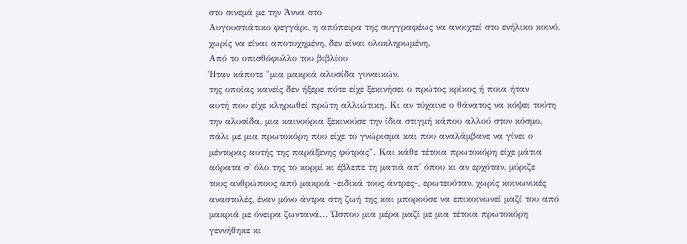στο σινεμά με την Άννα στο
Αυγουστιάτικο φεγγάρι, η απόπειρα της συγγραφέως να ανοιχτεί στο ενήλικο κοινό,
χωρίς να είναι αποτυχημένη, δεν είναι ολοκληρωμένη.
Από το οπισθόφυλλο του βιβλίου
Ήταν κάποτε "μια μακριά αλυσίδα γυναικών,
της οποίας κανείς δεν ήξερε πότε είχε ξεκινήσει ο πρώτος κρίκος ή ποια ήταν
αυτή που είχε κληρωθεί πρώτη αλλιώτικη. Κι αν τύχαινε ο θάνατος να κόψει τούτη
την αλυσίδα, μια καινούρια ξεκινούσε την ίδια στιγμή κάπου αλλού στον κόσμο,
πάλι με μια πρωτοκόρη που είχε το γνώρισμα και που αναλάμβανε να γίνει ο
μέντορας αυτής της παράξενης φύτρας". Και κάθε τέτοια πρωτοκόρη είχε μάτια
αόρατα σ' όλο της το κορμί κι έβλεπε τη ματιά απ' όπου κι αν ερχόταν, μύριζε
τους ανθρώπους από μακριά -ειδικά τους άντρες-, ερωτευόταν, χωρίς κοινωνικές
αναστολές, έναν μόνο άντρα στη ζωή της και μπορούσε να επικοινωνεί μαζί του από
μακριά με όνειρα ζωντανά... Ώσπου μια μέρα μαζί με μια τέτοια πρωτοκόρη
γεννήθηκε κι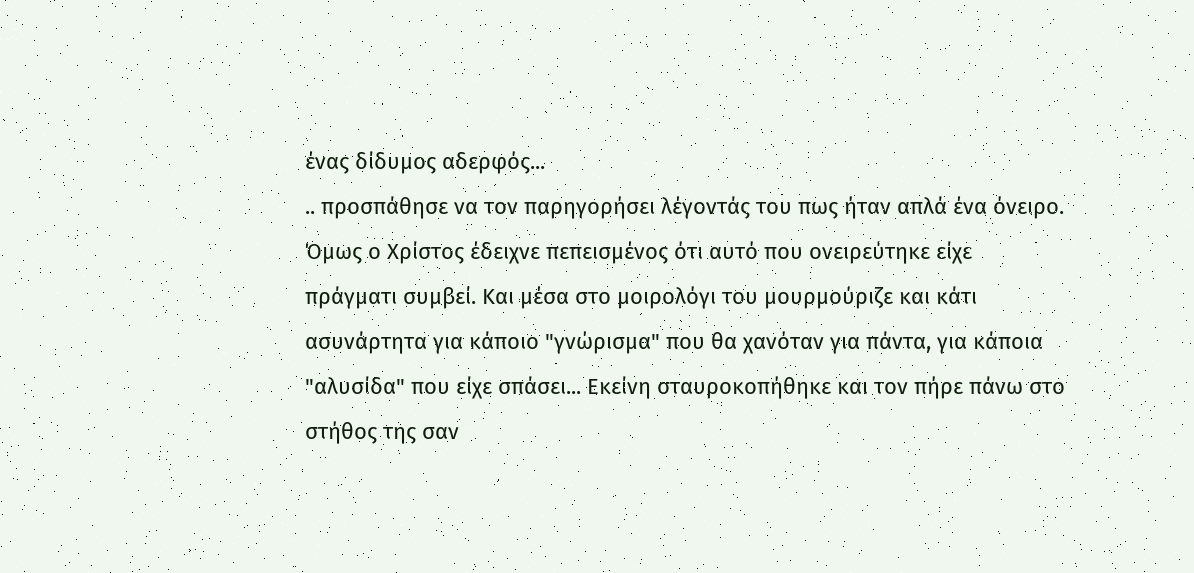ένας δίδυμος αδερφός...
.. προσπάθησε να τον παρηγορήσει λέγοντάς του πως ήταν απλά ένα όνειρο. Όμως ο Χρίστος έδειχνε πεπεισμένος ότι αυτό που ονειρεύτηκε είχε πράγματι συμβεί. Και μέσα στο μοιρολόγι του μουρμούριζε και κάτι ασυνάρτητα για κάποιο "γνώρισμα" που θα χανόταν για πάντα, για κάποια "αλυσίδα" που είχε σπάσει... Εκείνη σταυροκοπήθηκε και τον πήρε πάνω στο στήθος της σαν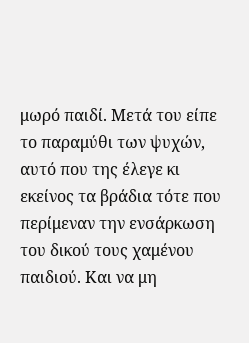μωρό παιδί. Μετά του είπε το παραμύθι των ψυχών, αυτό που της έλεγε κι εκείνος τα βράδια τότε που περίμεναν την ενσάρκωση του δικού τους χαμένου παιδιού. Και να μη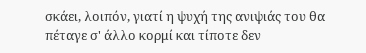σκάει, λοιπόν, γιατί η ψυχή της ανιψιάς του θα πέταγε σ' άλλο κορμί και τίποτε δεν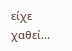είχε χαθεί...